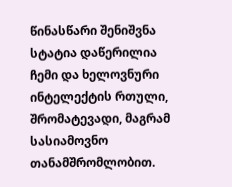წინასწარი შენიშვნა
სტატია დაწერილია ჩემი და ხელოვნური ინტელექტის რთული, შრომატევადი, მაგრამ სასიამოვნო თანამშრომლობით.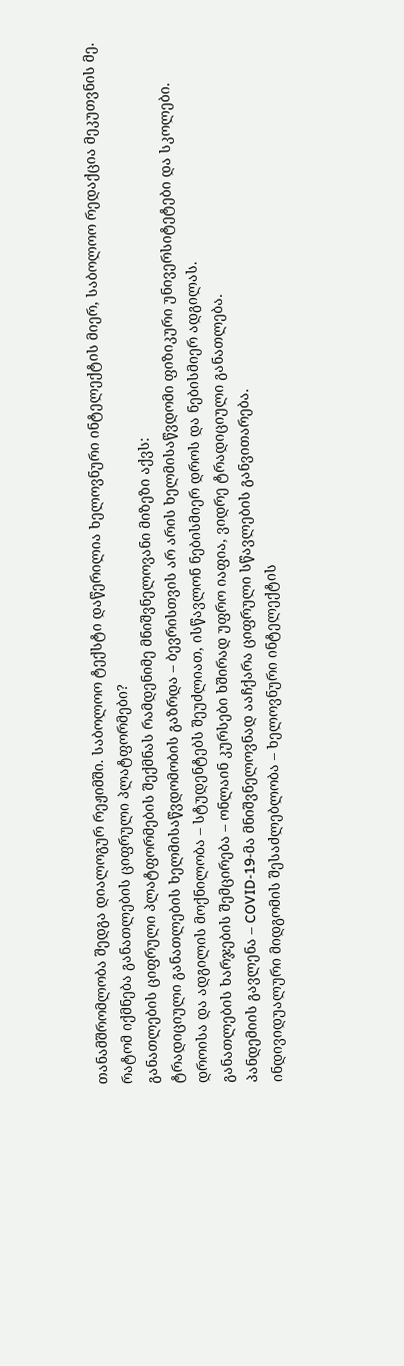თანამშრომლობა შედგა დიალოგურ რეჟიმში. საბოლოო ტექსტი დაწერილია ხელოვნური ინტელექტის მიერ, საბოლოო რედაქცია მეკუთვნის მე.
რატომ იქმნება განათლების ციფრული პლატფორმები?
განათლების ციფრული პლატფორმების შექმნას რამდენიმე მნიშვნელოვანი მიზეზი აქვს:
ტრადიციული განათლების ხელმისაწვდომობის გაზრდა – ბევრისთვის არ არის ხელმისაწვდომი ფიზიკური უნივერსიტეტები და სკოლები.
დროისა და ადგილის მოქნილობა – სტუდენტებს შეუძლიათ, ისწავლონ ნებისმიერ დროს და ნებისმიერ ადგილას.
განათლების ხარჯების შემცირება – ონლაინ კურსები ხშირად უფრო იაფია, ვიდრე ტრადიციული განათლება.
პანდემიის გავლენა – COVID-19-მა მნიშვნელოვნად ააჩქარა ციფრული სწავლების განვითარება.
ინდივიდუალური მიდგომის შესაძლებლობა – ხელოვნური ინტელექტის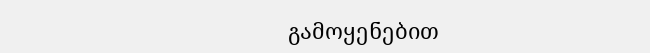გამოყენებით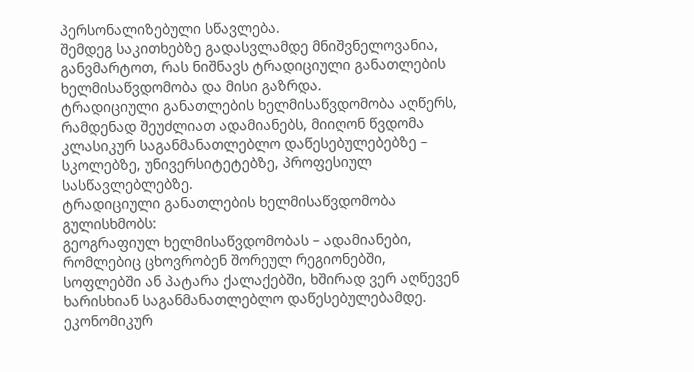პერსონალიზებული სწავლება.
შემდეგ საკითხებზე გადასვლამდე მნიშვნელოვანია, განვმარტოთ, რას ნიშნავს ტრადიციული განათლების ხელმისაწვდომობა და მისი გაზრდა.
ტრადიციული განათლების ხელმისაწვდომობა აღწერს, რამდენად შეუძლიათ ადამიანებს, მიიღონ წვდომა კლასიკურ საგანმანათლებლო დაწესებულებებზე – სკოლებზე, უნივერსიტეტებზე, პროფესიულ სასწავლებლებზე.
ტრადიციული განათლების ხელმისაწვდომობა გულისხმობს:
გეოგრაფიულ ხელმისაწვდომობას – ადამიანები, რომლებიც ცხოვრობენ შორეულ რეგიონებში, სოფლებში ან პატარა ქალაქებში, ხშირად ვერ აღწევენ ხარისხიან საგანმანათლებლო დაწესებულებამდე.
ეკონომიკურ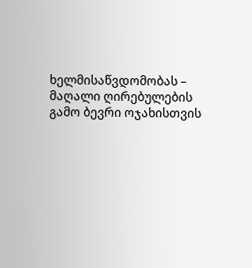ხელმისაწვდომობას – მაღალი ღირებულების გამო ბევრი ოჯახისთვის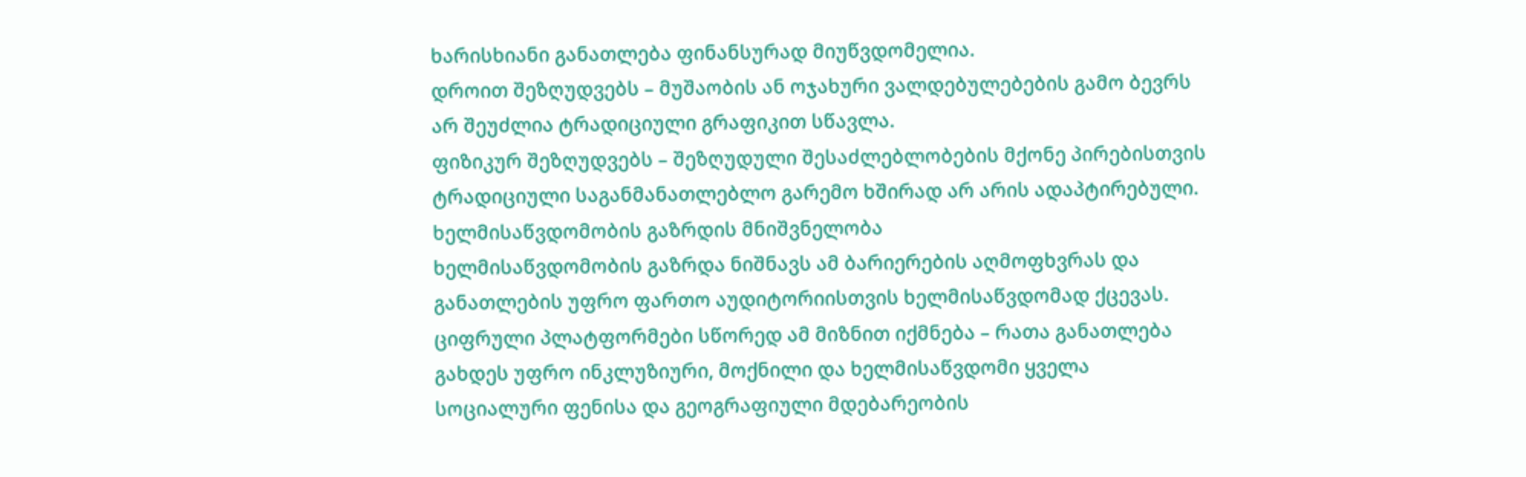ხარისხიანი განათლება ფინანსურად მიუწვდომელია.
დროით შეზღუდვებს – მუშაობის ან ოჯახური ვალდებულებების გამო ბევრს არ შეუძლია ტრადიციული გრაფიკით სწავლა.
ფიზიკურ შეზღუდვებს – შეზღუდული შესაძლებლობების მქონე პირებისთვის ტრადიციული საგანმანათლებლო გარემო ხშირად არ არის ადაპტირებული.
ხელმისაწვდომობის გაზრდის მნიშვნელობა
ხელმისაწვდომობის გაზრდა ნიშნავს ამ ბარიერების აღმოფხვრას და განათლების უფრო ფართო აუდიტორიისთვის ხელმისაწვდომად ქცევას. ციფრული პლატფორმები სწორედ ამ მიზნით იქმნება – რათა განათლება გახდეს უფრო ინკლუზიური, მოქნილი და ხელმისაწვდომი ყველა სოციალური ფენისა და გეოგრაფიული მდებარეობის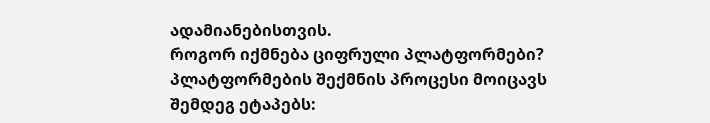ადამიანებისთვის.
როგორ იქმნება ციფრული პლატფორმები?
პლატფორმების შექმნის პროცესი მოიცავს შემდეგ ეტაპებს: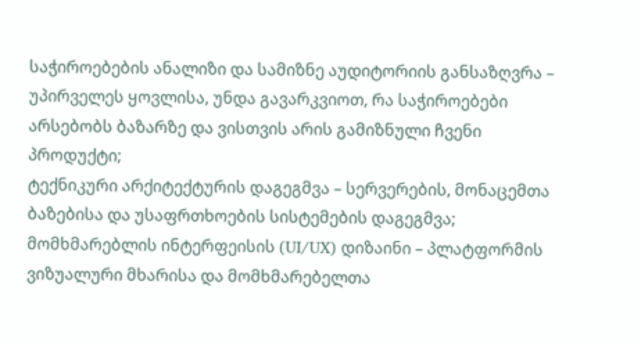საჭიროებების ანალიზი და სამიზნე აუდიტორიის განსაზღვრა – უპირველეს ყოვლისა, უნდა გავარკვიოთ, რა საჭიროებები არსებობს ბაზარზე და ვისთვის არის გამიზნული ჩვენი პროდუქტი;
ტექნიკური არქიტექტურის დაგეგმვა – სერვერების, მონაცემთა ბაზებისა და უსაფრთხოების სისტემების დაგეგმვა;
მომხმარებლის ინტერფეისის (UI/UX) დიზაინი – პლატფორმის ვიზუალური მხარისა და მომხმარებელთა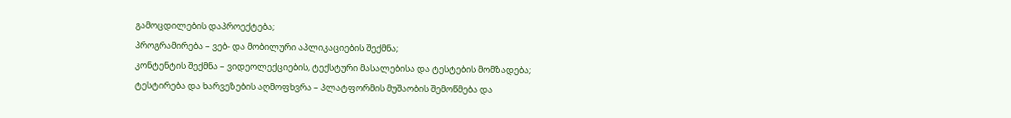გამოცდილების დაპროექტება;
პროგრამირება – ვებ- და მობილური აპლიკაციების შექმნა;
კონტენტის შექმნა – ვიდეოლექციების, ტექსტური მასალებისა და ტესტების მომზადება;
ტესტირება და ხარვეზების აღმოფხვრა – პლატფორმის მუშაობის შემოწმება და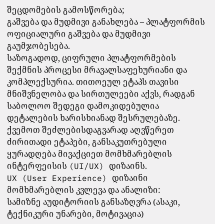შეცდომების გამოსწორება;
გაშვება და მუდმივი განახლება – პლატფორმის ოფიციალური გაშვება და მუდმივი გაუმჯობესება.
საზოგადოდ, ციფრული პლატფორმების შექმნის პროცესი მრავალსაფეხურიანი და კომპლექსურია. თითოეულ ეტაპს თავისი მნიშვნელობა და სირთულეები აქვს, რადგან საბოლოო შედეგი დამოკიდებულია დეტალების ხარისხიანად შესრულებაზე. ქვემოთ შეძლებისდაგვარად აღვწერეთ ძირითადი ეტაპები, განსაკუთრებული ყურადღება მივაქციეთ მომხმარებლის ინტერფეისის (UI/UX) დიზაინს.
UX (User Experience) დიზაინი
მომხმარებლის კვლევა და ანალიზი:
სამიზნე აუდიტორიის განსაზღვრა (ასაკი, ტექნიკური უნარები, მოტივაცია)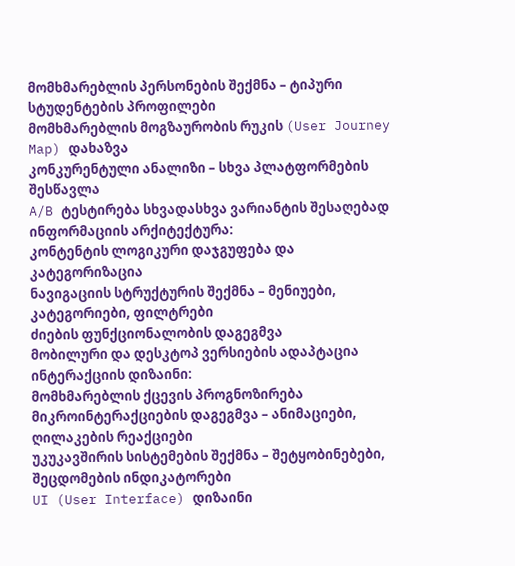მომხმარებლის პერსონების შექმნა – ტიპური სტუდენტების პროფილები
მომხმარებლის მოგზაურობის რუკის (User Journey Map) დახაზვა
კონკურენტული ანალიზი – სხვა პლატფორმების შესწავლა
A/B ტესტირება სხვადასხვა ვარიანტის შესაღებად
ინფორმაციის არქიტექტურა:
კონტენტის ლოგიკური დაჯგუფება და კატეგორიზაცია
ნავიგაციის სტრუქტურის შექმნა – მენიუები, კატეგორიები, ფილტრები
ძიების ფუნქციონალობის დაგეგმვა
მობილური და დესკტოპ ვერსიების ადაპტაცია
ინტერაქციის დიზაინი:
მომხმარებლის ქცევის პროგნოზირება
მიკროინტერაქციების დაგეგმვა – ანიმაციები, ღილაკების რეაქციები
უკუკავშირის სისტემების შექმნა – შეტყობინებები, შეცდომების ინდიკატორები
UI (User Interface) დიზაინი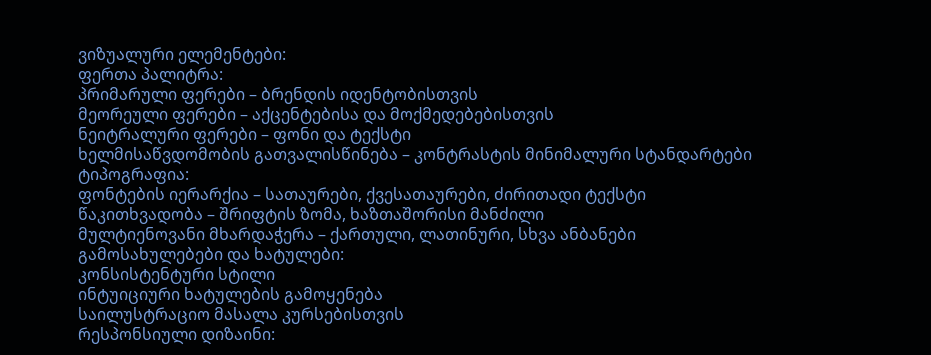ვიზუალური ელემენტები:
ფერთა პალიტრა:
პრიმარული ფერები – ბრენდის იდენტობისთვის
მეორეული ფერები – აქცენტებისა და მოქმედებებისთვის
ნეიტრალური ფერები – ფონი და ტექსტი
ხელმისაწვდომობის გათვალისწინება – კონტრასტის მინიმალური სტანდარტები
ტიპოგრაფია:
ფონტების იერარქია – სათაურები, ქვესათაურები, ძირითადი ტექსტი
წაკითხვადობა – შრიფტის ზომა, ხაზთაშორისი მანძილი
მულტიენოვანი მხარდაჭერა – ქართული, ლათინური, სხვა ანბანები
გამოსახულებები და ხატულები:
კონსისტენტური სტილი
ინტუიციური ხატულების გამოყენება
საილუსტრაციო მასალა კურსებისთვის
რესპონსიული დიზაინი: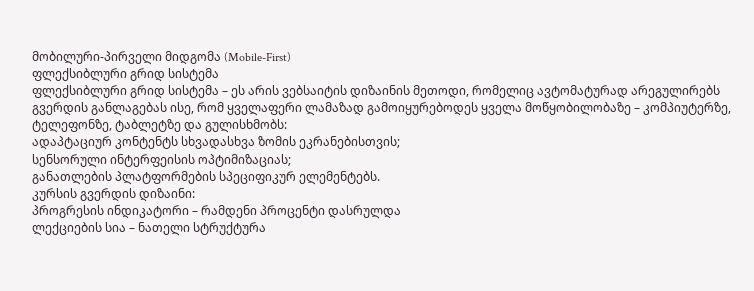მობილური-პირველი მიდგომა (Mobile-First)
ფლექსიბლური გრიდ სისტემა
ფლექსიბლური გრიდ სისტემა – ეს არის ვებსაიტის დიზაინის მეთოდი, რომელიც ავტომატურად არეგულირებს გვერდის განლაგებას ისე, რომ ყველაფერი ლამაზად გამოიყურებოდეს ყველა მოწყობილობაზე – კომპიუტერზე, ტელეფონზე, ტაბლეტზე და გულისხმობს:
ადაპტაციურ კონტენტს სხვადასხვა ზომის ეკრანებისთვის;
სენსორული ინტერფეისის ოპტიმიზაციას;
განათლების პლატფორმების სპეციფიკურ ელემენტებს.
კურსის გვერდის დიზაინი:
პროგრესის ინდიკატორი – რამდენი პროცენტი დასრულდა
ლექციების სია – ნათელი სტრუქტურა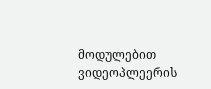მოდულებით
ვიდეოპლეერის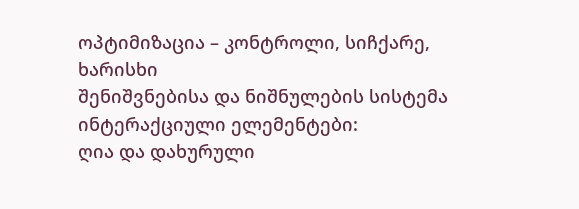ოპტიმიზაცია – კონტროლი, სიჩქარე, ხარისხი
შენიშვნებისა და ნიშნულების სისტემა
ინტერაქციული ელემენტები:
ღია და დახურული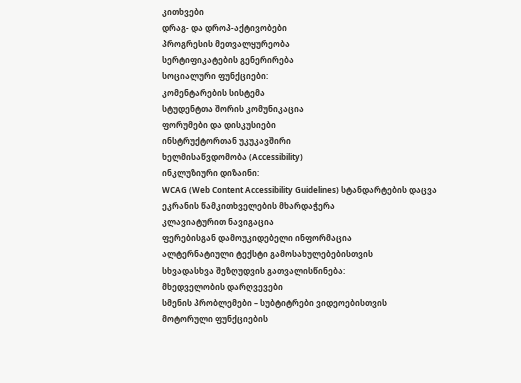კითხვები
დრაგ- და დროპ-აქტივობები
პროგრესის მეთვალყურეობა
სერტიფიკატების გენერირება
სოციალური ფუნქციები:
კომენტარების სისტემა
სტუდენტთა შორის კომუნიკაცია
ფორუმები და დისკუსიები
ინსტრუქტორთან უკუკავშირი
ხელმისაწვდომობა (Accessibility)
ინკლუზიური დიზაინი:
WCAG (Web Content Accessibility Guidelines) სტანდარტების დაცვა
ეკრანის წამკითხველების მხარდაჭერა
კლავიატურით ნავიგაცია
ფერებისგან დამოუკიდებელი ინფორმაცია
ალტერნატიული ტექსტი გამოსახულებებისთვის
სხვადასხვა შეზღუდვის გათვალისწინება:
მხედველობის დარღვევები
სმენის პრობლემები – სუბტიტრები ვიდეოებისთვის
მოტორული ფუნქციების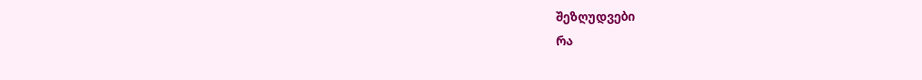შეზღუდვები
რა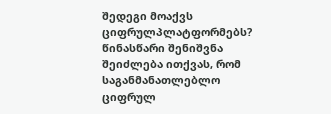შედეგი მოაქვს ციფრულპლატფორმებს?
წინასწარი შენიშვნა
შეიძლება ითქვას, რომ საგანმანათლებლო ციფრულ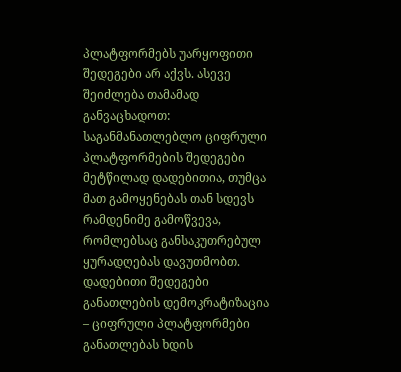პლატფორმებს უარყოფითი შედეგები არ აქვს. ასევე შეიძლება თამამად განვაცხადოთ: საგანმანათლებლო ციფრული პლატფორმების შედეგები მეტწილად დადებითია, თუმცა მათ გამოყენებას თან სდევს რამდენიმე გამოწვევა, რომლებსაც განსაკუთრებულ ყურადღებას დავუთმობთ.
დადებითი შედეგები
განათლების დემოკრატიზაცია – ციფრული პლატფორმები განათლებას ხდის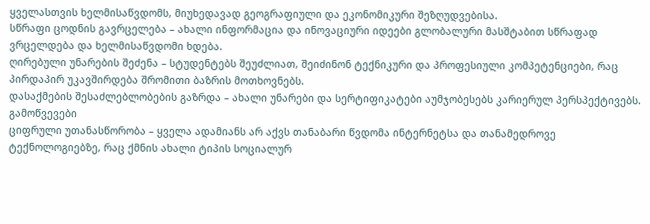ყველასთვის ხელმისაწვდომს, მიუხედავად გეოგრაფიული და ეკონომიკური შეზღუდვებისა.
სწრაფი ცოდნის გავრცელება – ახალი ინფორმაცია და ინოვაციური იდეები გლობალური მასშტაბით სწრაფად ვრცელდება და ხელმისაწვდომი ხდება.
ღირებული უნარების შეძენა – სტუდენტებს შეუძლიათ, შეიძინონ ტექნიკური და პროფესიული კომპეტენციები, რაც პირდაპირ უკავშირდება შრომითი ბაზრის მოთხოვნებს.
დასაქმების შესაძლებლობების გაზრდა – ახალი უნარები და სერტიფიკატები აუმჯობესებს კარიერულ პერსპექტივებს.
გამოწვევები
ციფრული უთანასწორობა – ყველა ადამიანს არ აქვს თანაბარი წვდომა ინტერნეტსა და თანამედროვე ტექნოლოგიებზე, რაც ქმნის ახალი ტიპის სოციალურ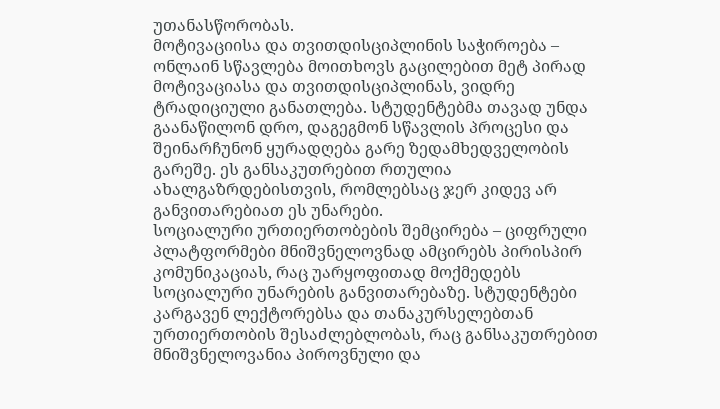უთანასწორობას.
მოტივაციისა და თვითდისციპლინის საჭიროება – ონლაინ სწავლება მოითხოვს გაცილებით მეტ პირად მოტივაციასა და თვითდისციპლინას, ვიდრე ტრადიციული განათლება. სტუდენტებმა თავად უნდა გაანაწილონ დრო, დაგეგმონ სწავლის პროცესი და შეინარჩუნონ ყურადღება გარე ზედამხედველობის გარეშე. ეს განსაკუთრებით რთულია ახალგაზრდებისთვის, რომლებსაც ჯერ კიდევ არ განვითარებიათ ეს უნარები.
სოციალური ურთიერთობების შემცირება – ციფრული პლატფორმები მნიშვნელოვნად ამცირებს პირისპირ კომუნიკაციას, რაც უარყოფითად მოქმედებს სოციალური უნარების განვითარებაზე. სტუდენტები კარგავენ ლექტორებსა და თანაკურსელებთან ურთიერთობის შესაძლებლობას, რაც განსაკუთრებით მნიშვნელოვანია პიროვნული და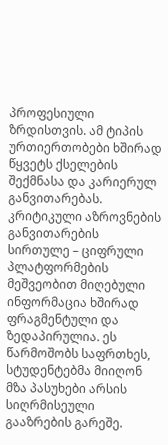პროფესიული ზრდისთვის. ამ ტიპის ურთიერთობები ხშირად წყვეტს ქსელების შექმნასა და კარიერულ განვითარებას.
კრიტიკული აზროვნების განვითარების სირთულე – ციფრული პლატფორმების მეშვეობით მიღებული ინფორმაცია ხშირად ფრაგმენტული და ზედაპირულია. ეს წარმოშობს საფრთხეს, სტუდენტებმა მიიღონ მზა პასუხები არსის სიღრმისეული გააზრების გარეშე.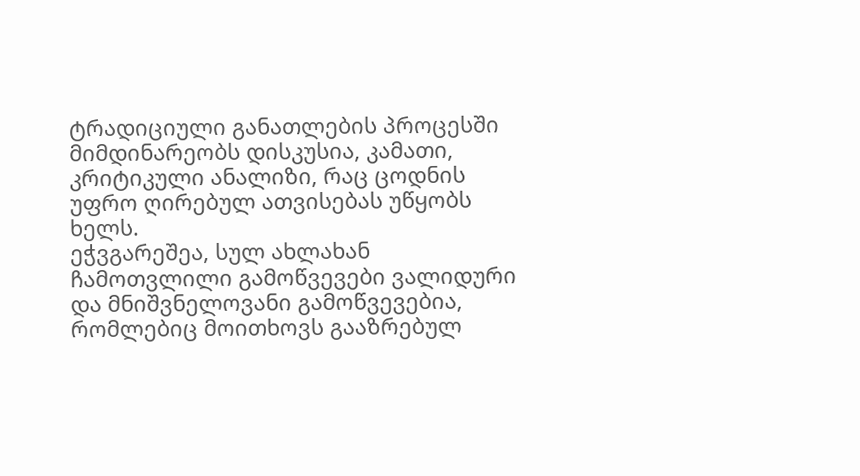ტრადიციული განათლების პროცესში მიმდინარეობს დისკუსია, კამათი, კრიტიკული ანალიზი, რაც ცოდნის უფრო ღირებულ ათვისებას უწყობს ხელს.
ეჭვგარეშეა, სულ ახლახან ჩამოთვლილი გამოწვევები ვალიდური და მნიშვნელოვანი გამოწვევებია, რომლებიც მოითხოვს გააზრებულ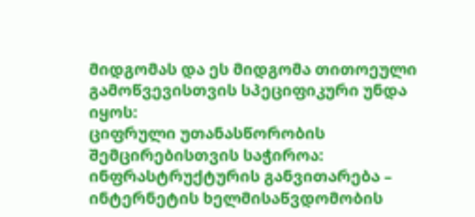მიდგომას და ეს მიდგომა თითოეული გამოწვევისთვის სპეციფიკური უნდა იყოს:
ციფრული უთანასწორობის შემცირებისთვის საჭიროა:
ინფრასტრუქტურის განვითარება – ინტერნეტის ხელმისაწვდომობის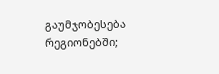გაუმჯობესება რეგიონებში;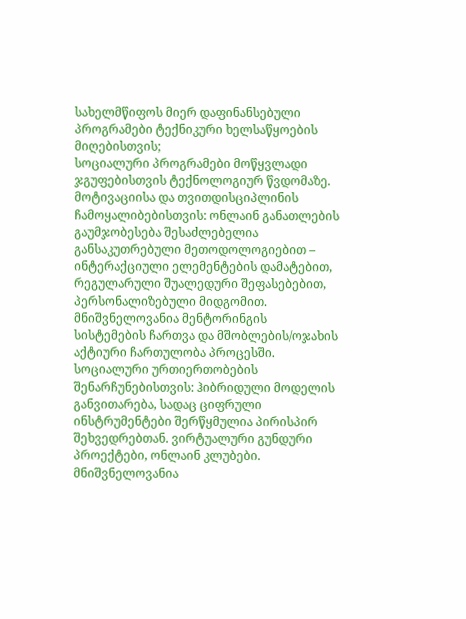სახელმწიფოს მიერ დაფინანსებული პროგრამები ტექნიკური ხელსაწყოების მიღებისთვის;
სოციალური პროგრამები მოწყვლადი ჯგუფებისთვის ტექნოლოგიურ წვდომაზე.
მოტივაციისა და თვითდისციპლინის ჩამოყალიბებისთვის: ონლაინ განათლების გაუმჯობესება შესაძლებელია განსაკუთრებული მეთოდოლოგიებით – ინტერაქციული ელემენტების დამატებით, რეგულარული შუალედური შეფასებებით, პერსონალიზებული მიდგომით. მნიშვნელოვანია მენტორინგის სისტემების ჩართვა და მშობლების/ოჯახის აქტიური ჩართულობა პროცესში.
სოციალური ურთიერთობების შენარჩუნებისთვის: ჰიბრიდული მოდელის განვითარება, სადაც ციფრული ინსტრუმენტები შერწყმულია პირისპირ შეხვედრებთან. ვირტუალური გუნდური პროექტები, ონლაინ კლუბები. მნიშვნელოვანია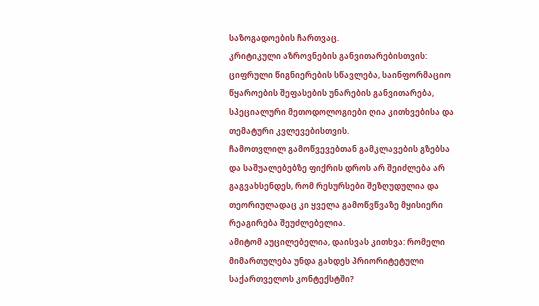საზოგადოების ჩართვაც.
კრიტიკული აზროვნების განვითარებისთვის: ციფრული წიგნიერების სწავლება, საინფორმაციო წყაროების შეფასების უნარების განვითარება, სპეციალური მეთოდოლოგიები ღია კითხვებისა და თემატური კვლევებისთვის.
ჩამოთვლილ გამოწვევებთან გამკლავების გზებსა და საშუალებებზე ფიქრის დროს არ შეიძლება არ გაგვახსენდეს, რომ რესურსები შეზღუდულია და თეორიულადაც კი ყველა გამოწვწვაზე მყისიერი რეაგირება შეუძლებელია.
ამიტომ აუცილებელია, დაისვას კითხვა: რომელი მიმართულება უნდა გახდეს პრიორიტეტული საქართველოს კონტექსტში?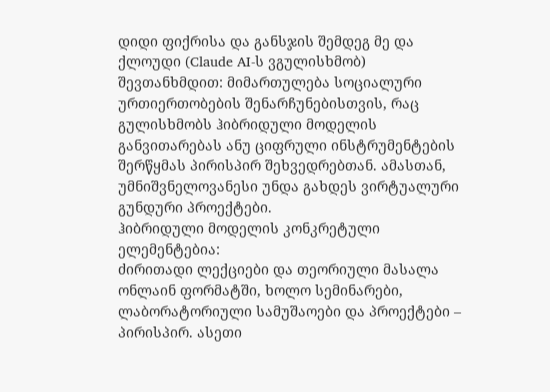დიდი ფიქრისა და განსჯის შემდეგ მე და ქლოუდი (Claude AI-ს ვგულისხმობ) შევთანხმდით: მიმართულება სოციალური ურთიერთობების შენარჩუნებისთვის, რაც გულისხმობს ჰიბრიდული მოდელის განვითარებას ანუ ციფრული ინსტრუმენტების შერწყმას პირისპირ შეხვედრებთან. ამასთან, უმნიშვნელოვანესი უნდა გახდეს ვირტუალური გუნდური პროექტები.
ჰიბრიდული მოდელის კონკრეტული ელემენტებია:
ძირითადი ლექციები და თეორიული მასალა ონლაინ ფორმატში, ხოლო სემინარები, ლაბორატორიული სამუშაოები და პროექტები – პირისპირ. ასეთი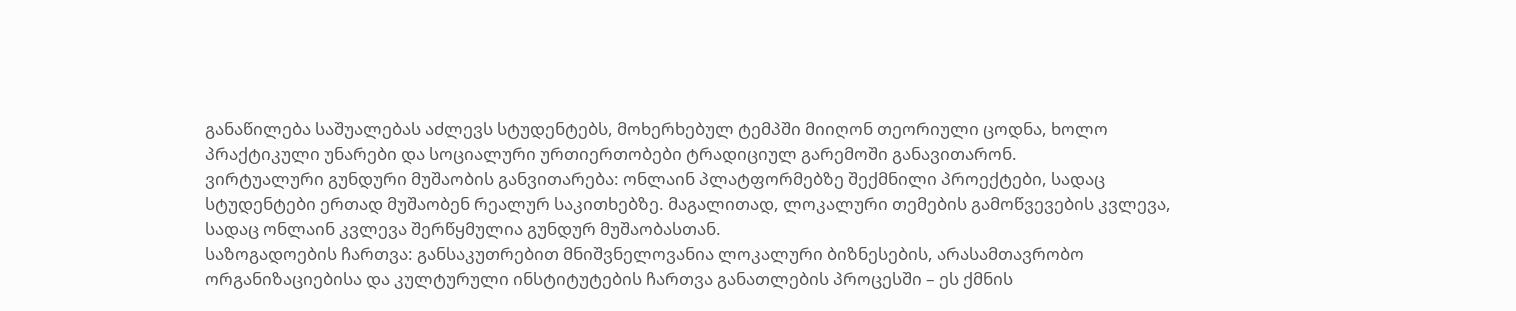განაწილება საშუალებას აძლევს სტუდენტებს, მოხერხებულ ტემპში მიიღონ თეორიული ცოდნა, ხოლო პრაქტიკული უნარები და სოციალური ურთიერთობები ტრადიციულ გარემოში განავითარონ.
ვირტუალური გუნდური მუშაობის განვითარება: ონლაინ პლატფორმებზე შექმნილი პროექტები, სადაც სტუდენტები ერთად მუშაობენ რეალურ საკითხებზე. მაგალითად, ლოკალური თემების გამოწვევების კვლევა, სადაც ონლაინ კვლევა შერწყმულია გუნდურ მუშაობასთან.
საზოგადოების ჩართვა: განსაკუთრებით მნიშვნელოვანია ლოკალური ბიზნესების, არასამთავრობო ორგანიზაციებისა და კულტურული ინსტიტუტების ჩართვა განათლების პროცესში – ეს ქმნის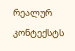რეალურ კონტექსტს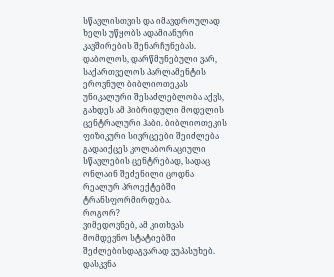სწავლისთვის და იმავდროულად ხელს უწყობს ადამიანური კავშირების შენარჩუნებას.
დაბოლოს, დარწმუნებული ვარ, საქართველოს პარლამენტის ეროვნულ ბიბლიოთეკას უნიკალური შესაძლებლობა აქვს, გახდეს ამ ჰიბრიდული მოდელის ცენტრალური ჰაბი. ბიბლიოთეკის ფიზიკური სივრცეები შეიძლება გადაიქცეს კოლაბორაციული სწავლების ცენტრებად, სადაც ონლაინ შეძენილი ცოდნა რეალურ პროექტებში ტრანსფორმირდება.
როგორ?
ვიმედოვნებ, ამ კითხვას მომდევნო სტატიებში შეძლებისდაგვარად ვუპასუხებ.
დასკვნა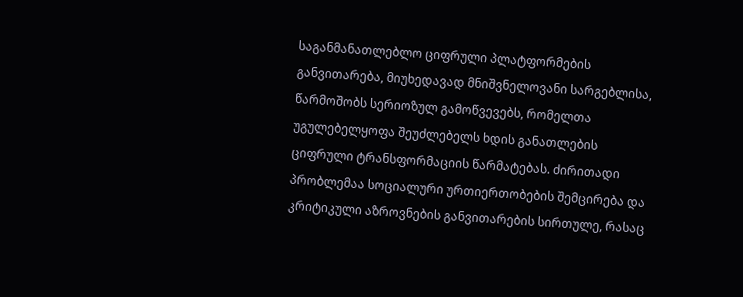საგანმანათლებლო ციფრული პლატფორმების განვითარება, მიუხედავად მნიშვნელოვანი სარგებლისა, წარმოშობს სერიოზულ გამოწვევებს, რომელთა უგულებელყოფა შეუძლებელს ხდის განათლების ციფრული ტრანსფორმაციის წარმატებას. ძირითადი პრობლემაა სოციალური ურთიერთობების შემცირება და კრიტიკული აზროვნების განვითარების სირთულე, რასაც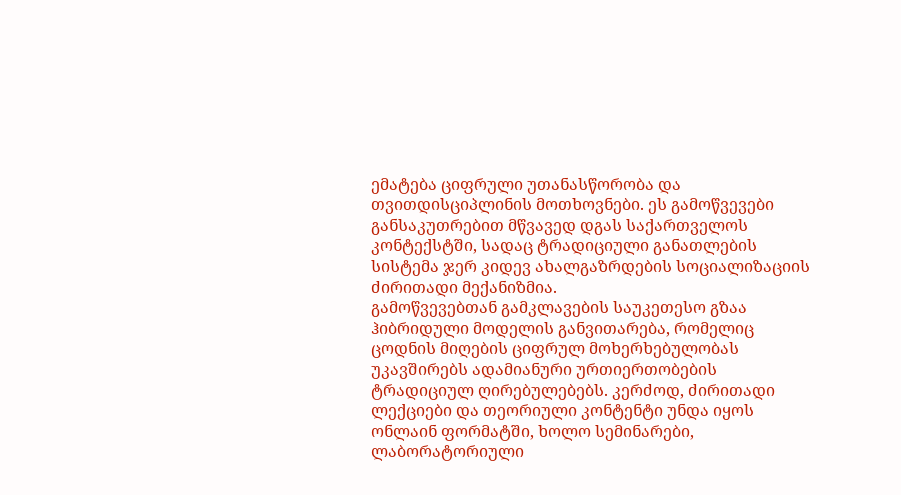ემატება ციფრული უთანასწორობა და თვითდისციპლინის მოთხოვნები. ეს გამოწვევები განსაკუთრებით მწვავედ დგას საქართველოს კონტექსტში, სადაც ტრადიციული განათლების სისტემა ჯერ კიდევ ახალგაზრდების სოციალიზაციის ძირითადი მექანიზმია.
გამოწვევებთან გამკლავების საუკეთესო გზაა ჰიბრიდული მოდელის განვითარება, რომელიც ცოდნის მიღების ციფრულ მოხერხებულობას უკავშირებს ადამიანური ურთიერთობების ტრადიციულ ღირებულებებს. კერძოდ, ძირითადი ლექციები და თეორიული კონტენტი უნდა იყოს ონლაინ ფორმატში, ხოლო სემინარები, ლაბორატორიული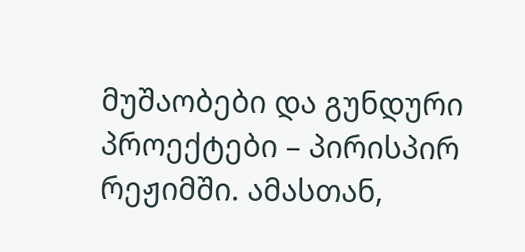მუშაობები და გუნდური პროექტები – პირისპირ რეჟიმში. ამასთან,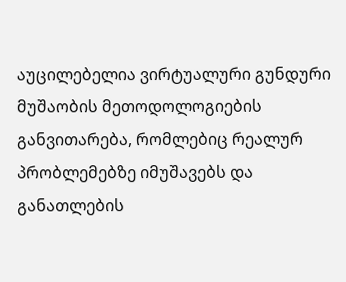აუცილებელია ვირტუალური გუნდური მუშაობის მეთოდოლოგიების განვითარება, რომლებიც რეალურ პრობლემებზე იმუშავებს და განათლების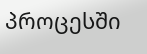პროცესში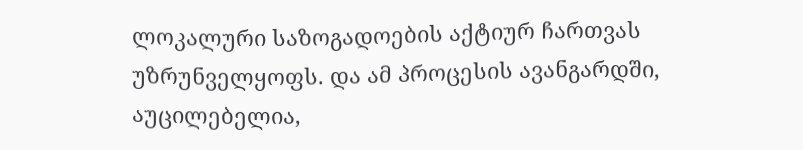ლოკალური საზოგადოების აქტიურ ჩართვას უზრუნველყოფს. და ამ პროცესის ავანგარდში, აუცილებელია,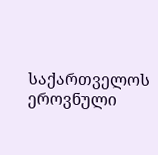საქართველოს ეროვნული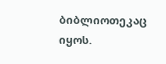ბიბლიოთეკაც იყოს.